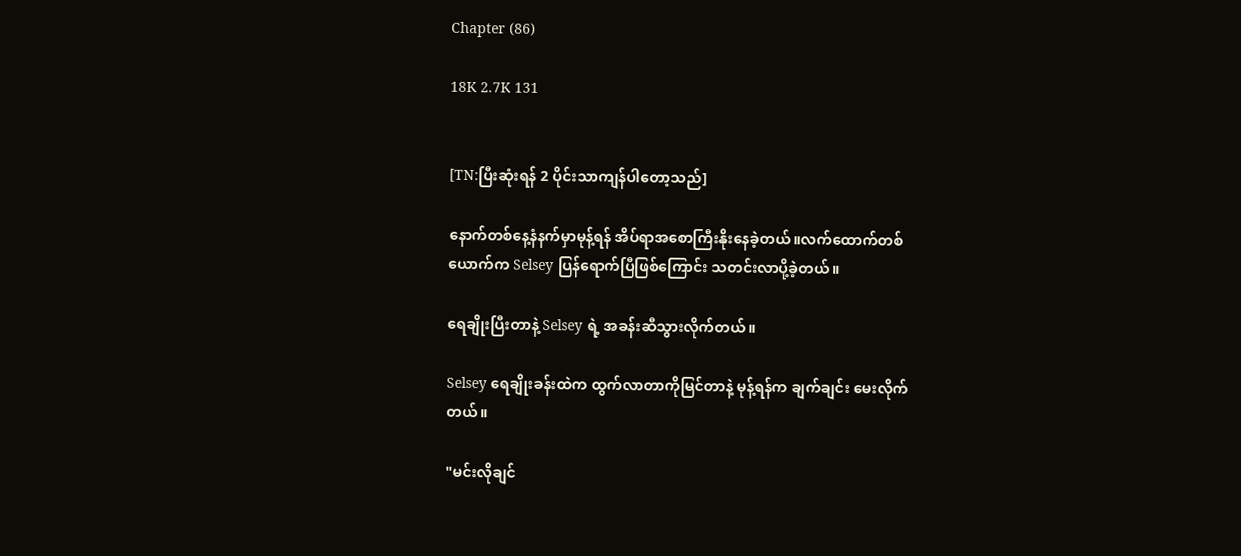Chapter (86)

18K 2.7K 131


[TN:ပြီးဆုံးရန် 2 ပိုင်းသာကျန်ပါတော့သည်]

နောက်တစ်နေ့နံနက်မှာမုန့်ရန် အိပ်ရာအစောကြီးနိုးနေခဲ့တယ်။လက်ထောက်တစ်ယောက်က Selsey ပြန်ရောက်ပြီဖြစ်ကြောင်း သတင်းလာပို့ခဲ့တယ်။

ရေချိုးပြီးတာနဲ့ Selsey ရဲ့ အခန်းဆီသွားလိုက်တယ်။

Selsey ရေချိုးခန်းထဲက ထွက်လာတာကိုမြင်တာနဲ့ မုန့်ရန်က ချက်ချင်း မေးလိုက်တယ်။

"မင်းလိုချင်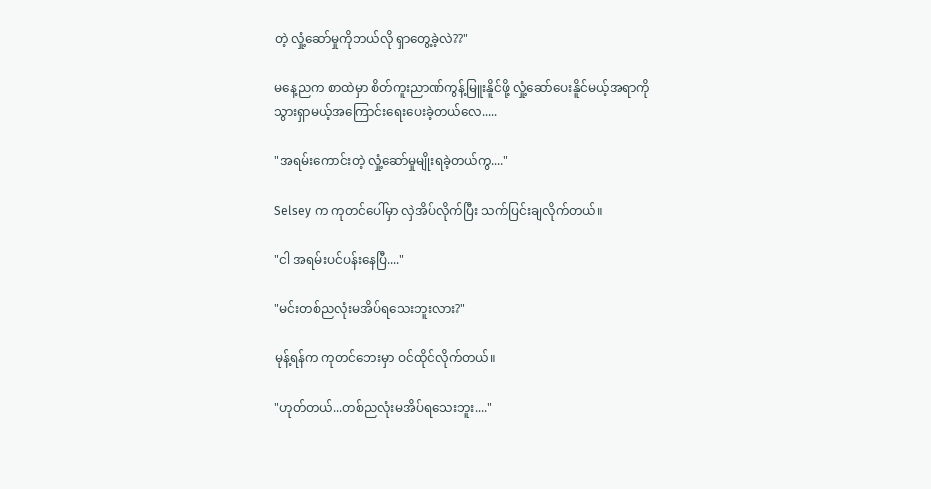တဲ့ လှုံ့ဆော်မှုကိုဘယ်လို ရှာတွေ့ခဲ့လဲ??"

မနေ့ညက စာထဲမှာ စိတ်ကူးညာဏ်ကွန့်မြူးနိူင်ဖို့ လှုံ့ဆော်ပေးနိူင်မယ့်အရာကို သွားရှာမယ့်အကြောင်းရေးပေးခဲ့တယ်လေ.....

"အရမ်းကောင်းတဲ့ လှုံ့ဆော်မှုမျိုးရခဲ့တယ်ကွ...."

Selsey က ကုတင်ပေါ်မှာ လှဲအိပ်လိုက်ပြီး သက်ပြင်းချလိုက်တယ်။

"ငါ အရမ်းပင်ပန်းနေပြီ...."

"မင်းတစ်ညလုံးမအိပ်ရသေးဘူးလား?"

မုန့်ရန်က ကုတင်ဘေးမှာ ဝင်ထိုင်လိုက်တယ်။

"ဟုတ်တယ်...တစ်ညလုံးမအိပ်ရသေးဘူး...."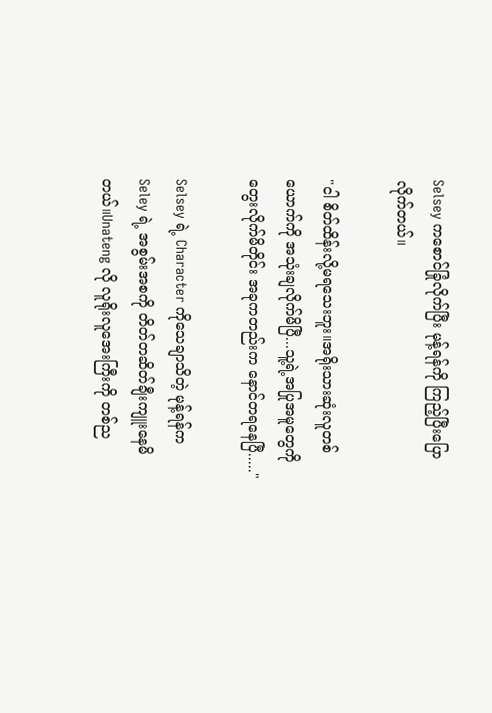Selsey ကစောင်ခြုံလိုက်ပြီး မုန့်ရန်ကို ကြည့်ပြီးပြောလိုက်တယ်။

"ငါ စိတ်ထိန်းလို့မရသေးဘူး။အရိုးသားဆုံးလူတစ်ယောက်ကို အသုံးချလိုက်မိပြီ...သူ့ရဲ့အပြုအမူတွေကို တွေးလိုက်မိတိုင်း အခုကတည်းက နောင်တရနေပြီ....."

Selsey ရဲ့ Character ကိုသေချာသိတဲ့ မုန့်ရန်က Seley ရဲ့ အစွမ်းအစကို တိတ်တဆိတ်ချီးကျူးနေမိတယ်။Unateng လို လူရိုးလူအေးကြီးကို တစ်ည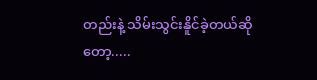တည်းနဲ့ သိမ်းသွင်းနိူင်ခဲ့တယ်ဆိုတော့.....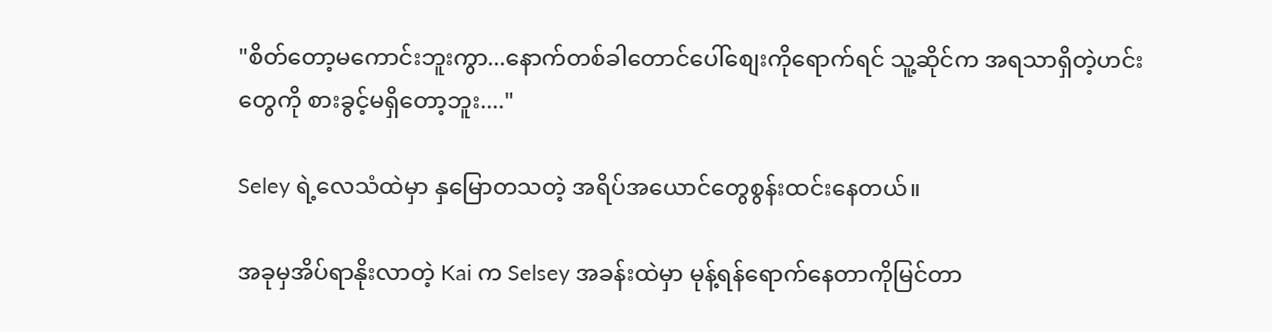"စိတ်တော့မကောင်းဘူးကွာ...နောက်တစ်ခါတောင်ပေါ်စျေးကိုရောက်ရင် သူ့ဆိုင်က အရသာရှိတဲ့ဟင်းတွေကို စားခွင့်မရှိတော့ဘူး...."

Seley ရဲ့လေသံထဲမှာ နှမြောတသတဲ့ အရိပ်အယောင်တွေစွန်းထင်းနေတယ်။

အခုမှအိပ်ရာနိုးလာတဲ့ Kai က Selsey အခန်းထဲမှာ မုန့်ရန်ရောက်နေတာကိုမြင်တာ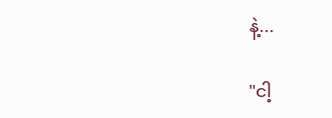နဲ့...

"ငါ့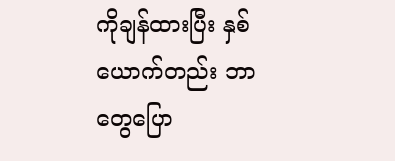ကိုချန်ထားပြီး နှစ်ယောက်တည်း ဘာတွေပြော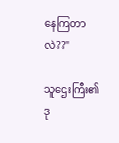နေကြတာလဲ??"

သူဌေးကြီး၏ဒု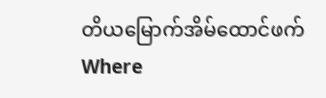တိယမြောက်အိမ်ထောင်ဖက်Where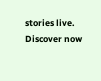stories live. Discover now